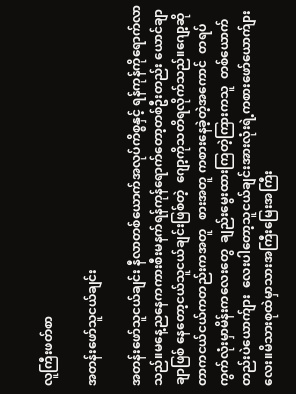လူကြီးဖတ်စာ

အတန်းဖော်သူငယ်ချင်း

အတန်းဖော်သူငယ်ချင်း နီလာတစ်ယောက်အလုပ်ကိစ္စနှင့် ရန်ကုန်ကိုရောက်လာသည်။မနေ့ညနေကကားစီးမနက်ရန်ကုန်ရောက်တော့တစ်ဦးတည်း ယောင်ချာချာဖြစ် နေတော့ငယ်သူငယ်ချင်းဖြစ်တဲ့  ဂျော့ကိုသတိရလိုက်သည်။ဂျော့ဆိုတာကငယ်ငယ်ကတည်းကအတူ   စားအတူ ကစားနေခဲ့တဲ့အကောင်  တရပ်ကွက်လုံးမှာမိန်းကလေးတွေ  ချည်းမွေးထားကြတဲ့ကြားကသူ  တစ်ယောက်တည်းပဲယောက်ျား  လေးပါတော့သူငယ်ချင်းအားလုံးရဲ့ကစားဖော်ယောက်ျားလေး။မိသားစုထဲမှာသားအကြီးမြေးအကြီး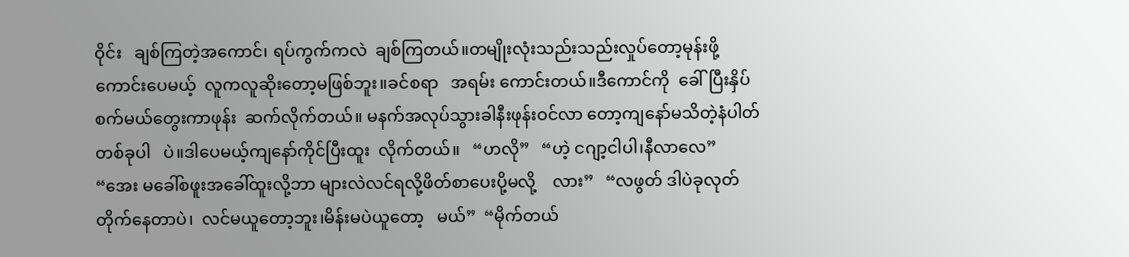ဝိုင်း   ချစ်ကြတဲ့အကောင်၊ ရပ်ကွက်ကလဲ  ချစ်ကြတယ်။တမျိုးလုံးသည်းသည်းလှုပ်တော့မုန်းဖို့ကောင်းပေမယ့်  လူကလူဆိုးတော့မဖြစ်ဘူး။ခင်စရာ   အရမ်း ကောင်းတယ်။ဒီကောင်ကို  ခေါ်ပြီးနှိပ်စက်မယ်တွေးကာဖုန်း  ဆက်လိုက်တယ်။ မနက်အလုပ်သွားခါနီးဖုန်းဝင်လာ တော့ကျနော်မသိတဲ့နံပါတ်တစ်ခုပါ   ပဲ။ဒါပေမယ့်ကျနော်ကိုင်ပြီးထူး  လိုက်တယ်။   “ဟလို”   “ဟဲ့ ငဂျာ့ငါပါ၊နီလာလေ”   “အေး မခေါ်စဖူးအခေါ်ထူးလို့ဘာ များလဲလင်ရလို့ဖိတ်စာပေးပို့မလို့    လား”   “လဖွတ် ဒါပဲခုလုတ် တိုက်နေတာပဲ၊  လင်မယူတော့ဘူး၊မိန်းမပဲယူတော့   မယ်”  “မိုက်တယ်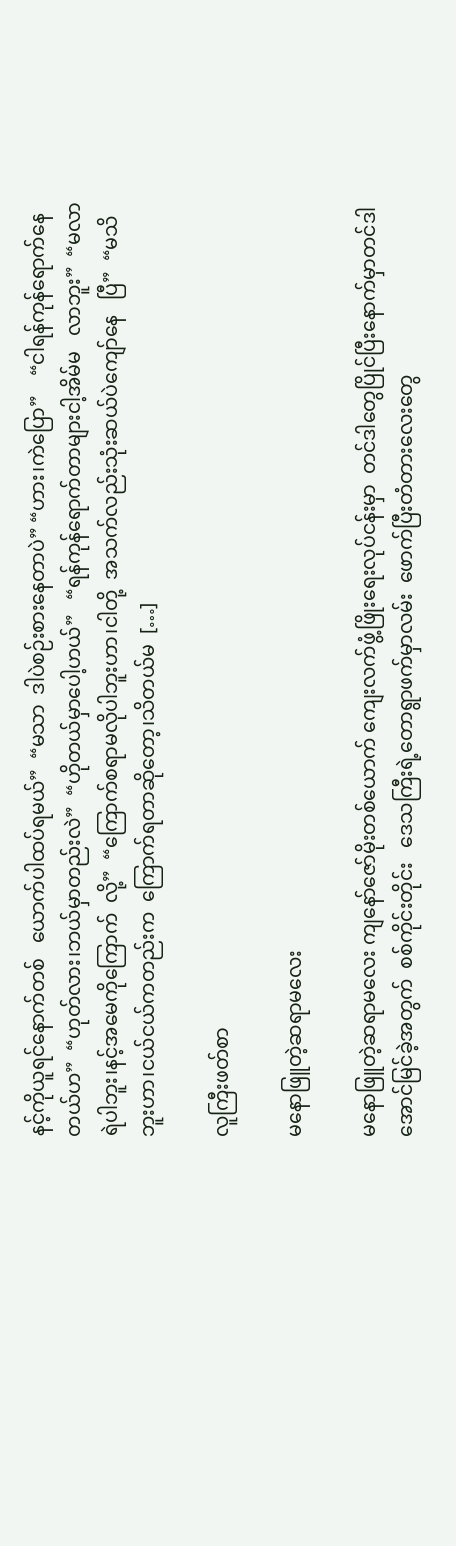နင့်ကိုယူရင်နောက်တစ်   ယောက်ပါထပ်ရမယ်”  “မသာ  ဒါပဲစဉ်းစားနေတာပဲ” “ဟား၊ကဲပြော”    “ငါရန်ကုန်ရောက်နေတယ်ဟ”  “ဟုတ်လား၊ဘယ်မှာတည်းလဲ”  “ဟိုတယ်မှာပေါ့ဟယ်”   “ရန်ကုန်ရောက်တာများငါ့အိမ်မ   လာဘူး”  “မလာရဲပါဘူး၊နင့်အမေကိုကြောက်  လို့”  “ကြောက်စရာမလိုပါဘူးဟာ၊ငါတို့  အသက်လည်းသုံးဆယ်ပဲကျော်နေ   ပြီ”  “မသိဘူးဟာ၊ငယ်ငယ်ကတည်းက  ကြောက်ရတာဆိုတော့၊သိတယ်မ  […]

လူကြီးဖတ်စာ

မနောဖြူတဲ့ဆရာမလေး

မနောဖြူတဲ့ဆရာမလေး ကျနော်ဇော်မိုးတစ်ယောက် ကျေးလက်ဖွံ့ဖြိုးရေးလုပ်ငန်းမှာ  တင်ဒါတွေပြိုင်ပြီးနောက်မှာတင်ဒါအောင်မြင်ခဲ့အတွက်  စစ်ကိုင်းတိုင်း   ဒေသကြီးရဲ့တောရွာဖက်မှာလမ်း  ဖောက်ပြီးတံတားလေးတွေ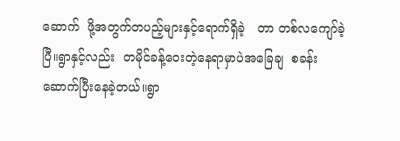ဆောက်  ဖို့အတွက်တပည့်များနှင့်ရောက်ရှိခဲ့   တာ တစ်လကျော်ခဲ့ပြီ။ရွာနှင့်လည်း  တမိုင်ခန့်ဝေးတဲ့နေရာမှာပဲအခြေချ  စခန်းဆောက်ပြီးနေခဲ့တယ်။ရွာ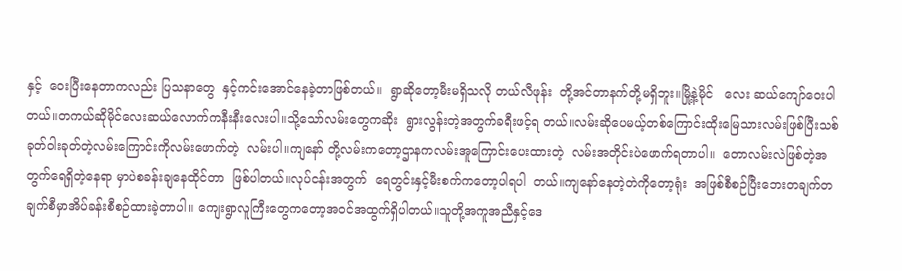နှင့်  ဝေးပြီးနေတာကလည်း ပြသနာတွေ  နှင့်ကင်းအောင်နေခဲ့တာဖြစ်တယ်။  ရွာဆိုတော့မီးမရှိသလို တယ်လီဖုန်း  တို့အင်တာနက်တို့မရှိဘူး။မြို့နဲ့မိုင်   လေး ဆယ်ကျော်ဝေးပါတယ်။တကယ်ဆိုမိုင်လေးဆယ်လောက်ကနီးနီးလေးပါ။သို့သော်လမ်းတွေကဆိုး  ရွားလွန်းတဲ့အတွက်ခရီးဖင့်ရ တယ်။လမ်းဆိုပေမယ့်တစ်ကြောင်းထိုးမြေသားလမ်းဖြစ်ပြီးသစ်ခုတ်ဝါးခုတ်တဲ့လမ်းကြောင်းကိုလမ်းဖောက်တဲ့  လမ်းပါ။ကျနော် တို့လမ်းကတော့ဌာနကလမ်းအူကြောင်းပေးထားတဲ့  လမ်းအတိုင်းပဲဖောက်ရတာပါ။  တောလမ်းလဲဖြစ်တဲ့အတွက်ရေရှိတဲ့နေရာ မှာပဲစခန်းချနေထိုင်တာ  ဖြစ်ပါတယ်။လုပ်ငန်းအတွက်  ရေတွင်းနှင့်မီးစက်ကတော့ပါရပါ  တယ်။ကျနော်နေတဲ့တဲကိုတော့ရုံး  အဖြစ်စီစဉ်ပြီးဘေးတချက်တချက်စီမှာအိပ်ခန်းစီစဉ်ထားခဲ့တာပါ။ ကျေးရွာလူကြီးတွေကတော့အဝင်အထွက်ရှိပါတယ်။သူတို့အကူအညီနှင့်ဒေ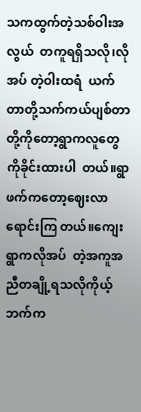သကထွက်တဲ့သစ်ဝါးအလွယ်  တကူရရှိသလို၊လိုအပ် တဲ့ဝါးထရံ  ယက်တာတို့သက်ကယ်ပျစ်တာတို့ကိုတော့ရွာကလူတွေကိုခိုင်းထားပါ  တယ်။ရွာဖက်ကတော့ဈေးလာ  ရောင်းကြ တယ်။ကျေးရွာကလိုအပ်  တဲ့အကူအညီတချို့ရသလိုကိုယ့်  ဘက်က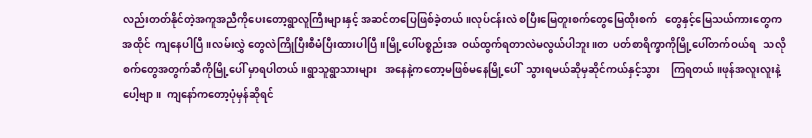လည်းတတ်နိုင်တဲ့အကူအညီကိုပေးတော့ရွာလူကြီးများနှင့် အဆင်တပြေဖြစ်ခဲ့တယ်။လုပ်ငန်းလဲ စပြီးမြေတူးစက်တွေမြေထိုးစက်   တွေနှင့်မြေသယ်ကားတွေကအထိုင်  ကျနေပါပြီ။လမ်းလွှဲ တွေလဲကြိုပြီးစီမံပြီးထားပါပြီ။မြို့ပေါ်ပစ္စည်းအ  ဝယ်ထွက်ရတာလဲမလွယ်ပါဘူး။တ  ပတ်စာရိက္ခာကိုမြို့ပေါ်တက်ဝယ်ရ   သလို  စက်တွေအတွက်ဆီကိုမြို့ပေါ် မှာရပါတယ်။ရွာသူရွာသားများ   အနေနဲ့ကတော့မဖြစ်မနေမြို့ပေါ်  သွားရမယ်ဆိုမှဆိုင်ကယ်နှင့်သွား    ကြရတယ်။ဖုန်အလူးလူးနဲ့ပေါ့ဗျာ။  ကျနော်ကတော့ပုံမှန်ဆိုရင်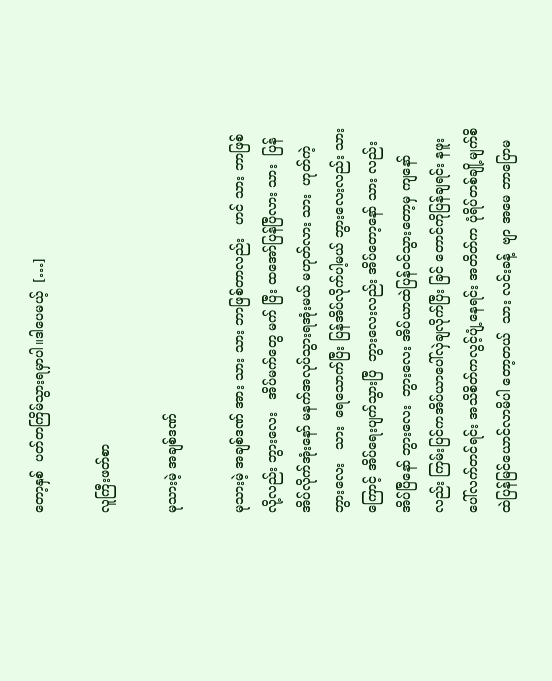တော့နှစ်  ပတ်တကြိမ်သွားရမှာပါ။ဒါပေမယ့်  […]

လူကြီးဖတ်စာ

မုသားမဲ့ အချစ်ဒဏ်

မုသားမဲ့ အချစ်ဒဏ် အား သား သား ဘာဖြစ်တာလည်း   ဟင် သား ဘာဖြစ်လို့လည်း ဘွားလေး   အိပ်မက်တွေ မက် ပြီး ထအော်ပြန်ပြီလား သား  ပြန်အိပ်လိုက်အုံးနော် မနက်အလုပ်သွားရအုံးမယ် မဟုတ်လား သား  ဟုတ်ကဲ့ ဘွားလေး   သား  ရေသောက်ပြီး ပြန်အိပ်လိုက်ပါ့မယ် ဘွားလေးလည်း သားကြောင့် အိပ်ရေးပျက်သွားပြီ  ဘွားလေးလည်း အိပ်တော့နော် သား လည်းအိပ်ပြီနော် ဘွားလေး  ဘွားလေး အိပ်ယာထဲပြန်ဝင်သွားတော့မှ ကျနော်လည်း ကြမ်းပြင်ကအိပ်ယာပေါ်လှဲချလိုက်ပြီး ခြင် တောင်ကိုပြန်ချရင်း နဖူးပေါ်လက်တင်ရင်း အသိစိတ်ကလွင့်ပျံ့နေရင်း အတိတ်က ပုံရိပ်တစ်ချို့မျက်စိထဲပြန်မြင်ယောင်လာမိပါ တော့တယ်  သား လင်းခန့်  ဗျာ အမေ ဘာပြောမ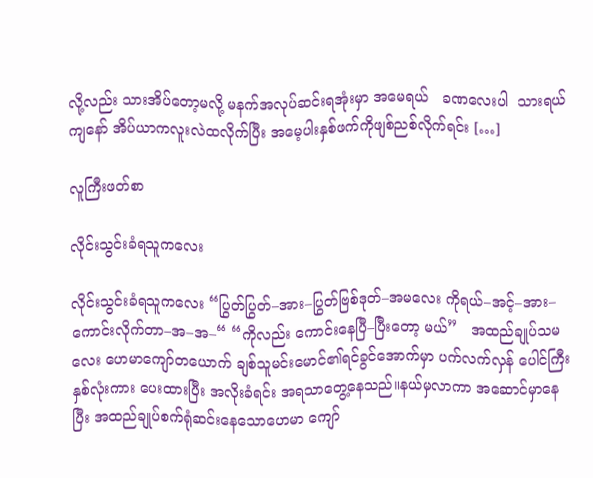လို့လည်း သားအိပ်တော့မလို့ မနက်အလုပ်ဆင်းရအုံးမှာ အမေရယ်   ခဏလေးပါ  သားရယ် ကျနော် အိပ်ယာကလူးလဲထလိုက်ပြီး အမေ့ပါးနှစ်ဖက်ကိုဖျစ်ညစ်လိုက်ရင်း […]

လူကြီးဖတ်စာ

လိုင်းသွင်းခံရသူကလေး

လိုင်းသွင်းခံရသူကလေး “ပြွတ်ပြွတ်–အား–ပြွတ်ဗြစ်ဒုတ်–အမလေး ကိုရယ်–အင့်–အား–ကောင်းလိုက်တာ–အ–အ–“ “ကိုလည်း ကောင်းနေပြီ–ပြီးတော့ မယ်”   အထည်ချုပ်သမလေး ဟေမာကျော်တယောက် ချစ်သူမင်းမောင်၏ရင်ခွင်အောက်မှာ ပက်လက်လှန် ပေါင်ကြီးနှစ်လုံးကား ပေးထားပြီး အလိုးခံရင်း အရသာတွေ့နေသည်။နယ်မှလာကာ အဆောင်မှာနေပြီး အထည်ချုပ်စက်ရုံဆင်းနေသောဟေမာ ကျော်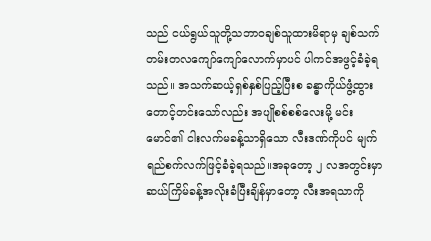သည် ငယ်ရွယ်သူတို့သဘာဝချစ်သူထားမိရာမှ ချစ်သက်တမ်းတလကျော်ကျော်လောက်မှာပင် ပါကင်အဖွင့်ခံခဲ့ရသည်။ အသက်ဆယ့်ရှစ်နှစ်ပြည့်ပြီးစ ခန္ဓာကိုယ်ဖွံ့ထွားတောင့်တင်းသော်လည်း အပျိုစစ်စစ်လေးမို့ မင်းမောင်၏ ငါးလက်မခန့်သာရှိသော လီးဒဏ်ကိုပင် မျက်ရည်စက်လက်ဖြင့်ခံခဲ့ရသည်။အခုတော့ ၂ လအတွင်းမှာ ဆယ်ကြိမ်ခန့်အလိုးခံပြီးချိန်မှာတော့ လီးအရသာကို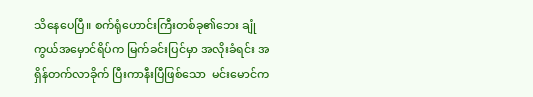သိနေပေပြီ။ စက်ရုံဟောင်းကြီးတစ်ခု၏ဘေး ချုံကွယ်အမှောင်ရိပ်က မြက်ခင်းပြင်မှာ အလိုးခံရင်း အရှိန်တက်လာခိုက် ပြီးကာနီးပြီဖြစ်သော  မင်းမောင်က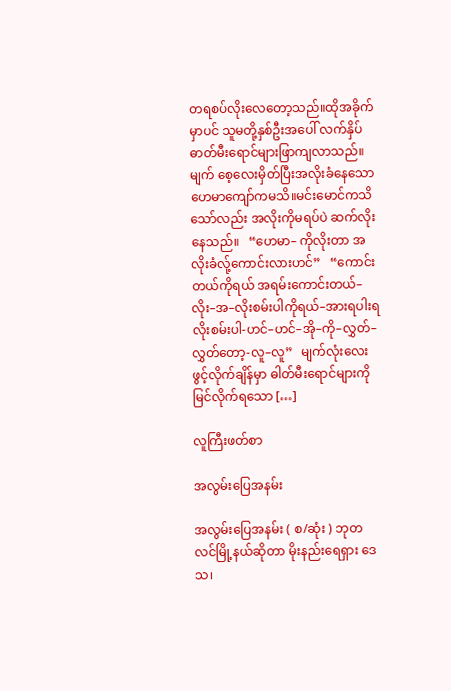တရစပ်လိုးလေတော့သည်။ထိုအခိုက်မှာပင် သူမတို့နှစ်ဦးအပေါ် လက်နှိပ်ဓာတ်မီးရောင်များဖြာကျလာသည်။မျက် စေ့လေးမှိတ်ပြီးအလိုးခံနေသော ဟေမာကျော်ကမသိ။မင်းမောင်ကသိသော်လည်း အလိုးကိုမရပ်ပဲ ဆက်လိုးနေသည်။   “ဟေမာ– ကိုလိုးတာ အလိုးခံလ်ု့ကောင်းလားဟင်”   “ကောင်းတယ်ကိုရယ် အရမ်းကောင်းတယ်– လိုး–အ–လိုးစမ်းပါကိုရယ်–အားရပါးရ လိုးစမ်းပါ-ဟင်–ဟင်–အို–ကို–လွှတ်–လွှတ်တော့-လူ–လူ”   မျက်လုံးလေးဖွင့်လိုက်ချိန်မှာ ဓါတ်မီးရောင်များကိုမြင်လိုက်ရသော […]

လူကြီးဖတ်စာ

အလွမ်းပြေအနမ်း

အလွမ်းပြေအနမ်း ( စ/ဆုံး ) ဘုတလင်မြို့နယ်ဆိုတာ မိုးနည်းရေရှား ဒေသ၊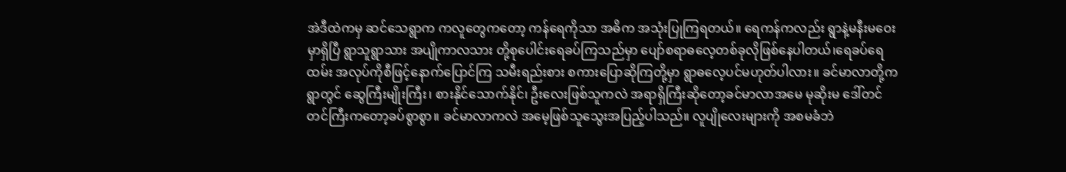အဲဒီထဲကမှ ဆင်သေရွာက ကလူတွေကတော့ ကန်ရေကိုသာ အဓိက အသုံးပြုကြရတယ်။ ရေကန်ကလည်း ရွာနဲ့မနီးမဝေးမှာရှိပြီ ရွာသူရွာသား အပျိုကာလသား တို့စုပေါင်းရေခပ်ကြသည်မှာ ပျော်စရာဓလေ့တစ်ခုလိုဖြစ်နေပါတယ်၊ရေခပ်ရေထမ်း အလုပ်ကိုစီဖြင့်နောက်ပြောင်ကြ သမီးရည်းစား စကားပြောဆိုကြတို့မှာ ရွာဓလေ့ပင်မဟုတ်ပါလား။ ခင်မာလာတို့က ရွာတွင် ဆွေကြီးမျိုးကြီး၊ စားနိုင်သောက်နိုင်၊ ဦးလေးဖြစ်သူကလဲ အရာရှိကြီးဆိုတော့ခင်မာလာအမေ မုဆိုးမ ဒေါ်တင်တင်ကြီးကတော့ခပ်စွာစွာ။ ခင်မာလာကလဲ အမေ့ဖြစ်သူသွေးအပြည့်ပါသည်။ လူပျိုလေးများကို အစမခံဘဲ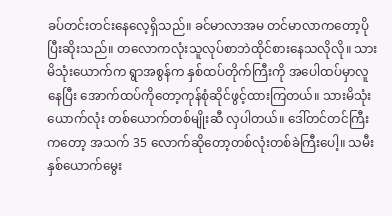ခပ်တင်းတင်းနေလေ့ရှိသည်။ ခင်မာလာအမ တင်မာလာကတော့ပိုပြီးဆိုးသည်။ တလောကလုံးသူလုပ်စာဘဲထိုင်စားနေသလိုလို။ သားမိသုံးယောက်က ရွာအစွန်က နှစ်ထပ်တိုက်ကြီးကို အပေါထပ်မှာလူနေပြီး အောက်ထပ်ကိုတော့ကုန်စုံဆိုင်ဖွင့်ထားကြတယ်။ သားမိသုံးယောက်လုံး တစ်ယောက်တစ်မျိုးဆီ လှပါတယ်။ ဒေါ်တင်တင်ကြီးကတော့ အသက် 35 လောက်ဆိုတော့တစ်လုံးတစ်ခဲကြီးပေါ့။ သမီးနှစ်ယောက်မွေး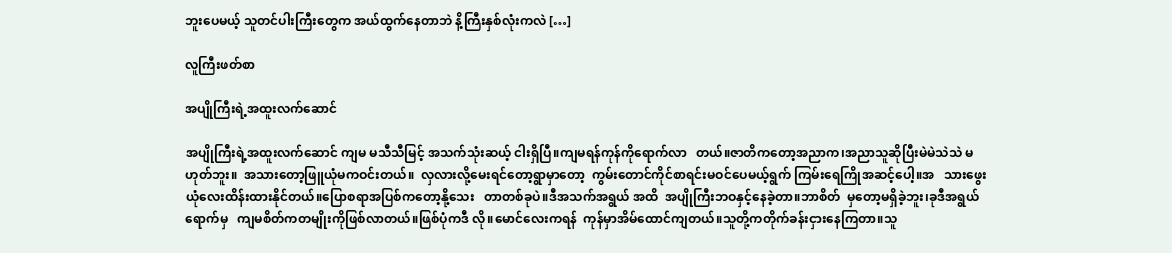ဘူးပေမယ့် သူတင်ပါးကြီးတွေက အယ်ထွက်နေတာဘဲ နိ့ကြီးနှစ်လုံးကလဲ […]

လူကြီးဖတ်စာ

အပျိုကြီးရဲ့အထူးလက်ဆောင်

အပျိုကြီးရဲ့အထူးလက်ဆောင် ကျမ မသီသီမြင့် အသက်သုံးဆယ့် ငါးရှိပြီ။ကျမရန်ကုန်ကိုရောက်လာ   တယ်။ဇာတိကတော့အညာက၊အညာသူဆိုပြီးမဲမဲသဲသဲ မဟုတ်ဘူး။  အသားတော့ဖြူယုံမကဝင်းတယ်။  လှလားလို့မေးရင်တော့ရွာမှာတော့  ကွမ်းတောင်ကိုင်စာရင်းမဝင်ပေမယ့်ရွက် ကြမ်းရေကြိုအဆင့်ပေါ့။အ   သားဖွေးယုံလေးထိန်းထားနိုင်တယ်။ပြောစရာအပြစ်ကတော့နို့သေး   တာတစ်ခုပဲ။ဒီအသက်အရွယ် အထိ  အပျိုကြီးဘဝနှင့်နေခဲ့တာ။ဘာစိတ်  မှတော့မရှိခဲ့ဘူး၊ခုဒီအရွယ်ရောက်မှ   ကျမစိတ်ကတမျိုးကိုဖြစ်လာတယ်။ဖြစ်ပုံကဒီ လို။မောင်လေးကရန်  ကုန်မှာအိမ်ထောင်ကျတယ်။သူတို့ကတိုက်ခန်းငှားနေကြတာ။သူ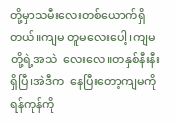တို့မှာသမီးလေးတစ်ယောက်ရှိတယ်။ကျမ တူမလေးပေါ့၊ကျမတို့ရဲ့အသဲ  လေးလေ။တနှစ်နီးနီးရှိပြီ၊အဲဒီက  နေပြီးတော့ကျမကိုရန်ကုန်ကို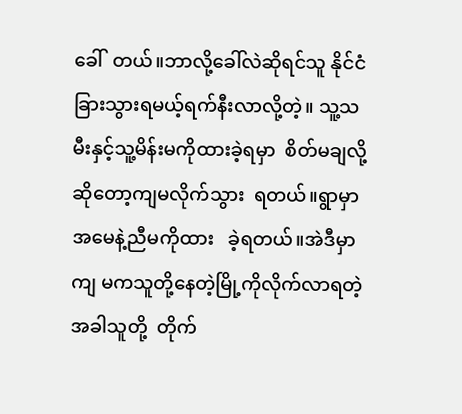ခေါ်  တယ်။ဘာလို့ခေါ်လဲဆိုရင်သူ နိုင်ငံ   ခြားသွားရမယ့်ရက်နီးလာလို့တဲ့။ သူ့သမီးနှင့်သူ့မိန်းမကိုထားခဲ့ရမှာ  စိတ်မချလို့ဆိုတော့ကျမလိုက်သွား  ရတယ်။ရွာမှာအမေနဲ့ညီမကိုထား   ခဲ့ရတယ်။အဲဒီမှာကျ မကသူတို့နေတဲ့မြို့ကိုလိုက်လာရတဲ့အခါသူတို့  တိုက်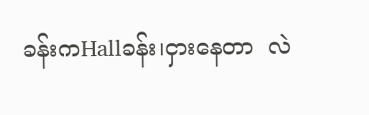ခန်းကHallခန်း၊ငှားနေတာ  လဲ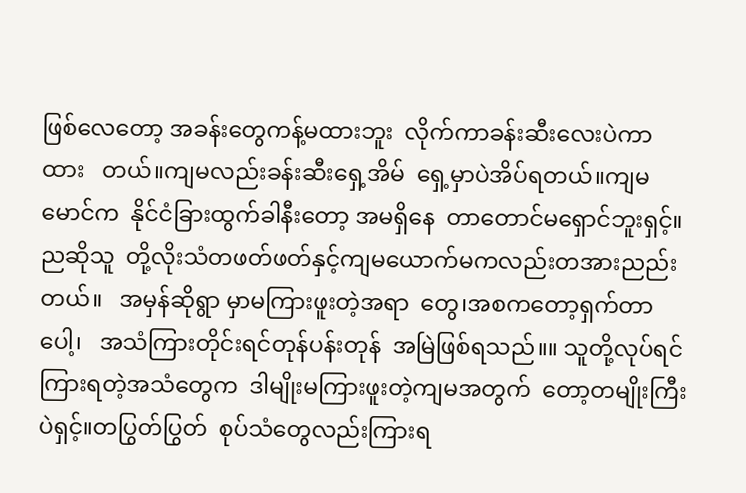ဖြစ်လေတော့ အခန်းတွေကန့်မထားဘူး  လိုက်ကာခန်းဆီးလေးပဲကာထား   တယ်။ကျမလည်းခန်းဆီးရှေ့အိမ်  ရှေ့မှာပဲအိပ်ရတယ်။ကျမမောင်က  နိုင်ငံခြားထွက်ခါနီးတော့ အမရှိနေ  တာတောင်မရှောင်ဘူးရှင့်။ညဆိုသူ  တို့လိုးသံတဖတ်ဖတ်နှင့်ကျမယောက်မကလည်းတအားညည်းတယ်။   အမှန်ဆိုရွာ မှာမကြားဖူးတဲ့အရာ  တွေ၊အစကတော့ရှက်တာပေါ့၊   အသံကြားတိုင်းရင်တုန်ပန်းတုန်  အမြဲဖြစ်ရသည်။။ သူတို့လုပ်ရင်ကြားရတဲ့အသံတွေက  ဒါမျိုးမကြားဖူးတဲ့ကျမအတွက်  တော့တမျိုးကြီးပဲရှင့်။တပြွတ်ပြွတ်  စုပ်သံတွေလည်းကြားရ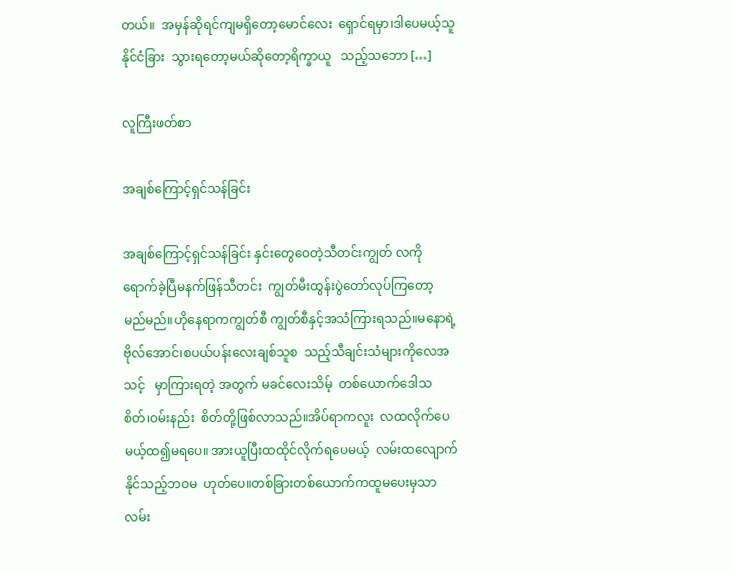တယ်။  အမှန်ဆိုရင်ကျမရှိတော့မောင်လေး  ရှောင်ရမှာ၊ဒါပေမယ့်သူနိုင်ငံခြား  သွားရတော့မယ်ဆိုတော့ရိက္ခာယူ   သည့်သဘော […]

လူကြီးဖတ်စာ

အချစ်ကြောင့်ရှင်သန်ခြင်း

အချစ်ကြောင့်ရှင်သန်ခြင်း နှင်းတွေဝေတဲ့သီတင်းကျွတ် လကိုရောက်ခဲ့ပြီမနက်ဖြန်သီတင်း  ကျွတ်မီးထွန်းပွဲတော်လုပ်ကြတော့  မည်မည်။ဟိုနေရာကကျွတ်စီ ကျွတ်စီနှင့်အသံကြားရသည်။မနောရဲ့  ဗိုလ်အောင်၊စပယ်ပန်းလေးချစ်သူစ  သည့်သီချင်းသံများကိုလေအသင့်   မှာကြားရတဲ့ အတွက် မခင်လေးသိမ့်  တစ်ယောက်ဒေါသစိတ်၊ဝမ်းနည်း  စိတ်တို့ဖြစ်လာသည်။အိပ်ရာကလူး  လထလိုက်ပေမယ့်ထ၍မရပေ။ အားယူပြီးထထိုင်လိုက်ရပေမယ့်  လမ်းထလျောက်နိုင်သည့်ဘဝမ  ဟုတ်ပေ။တစ်ခြားတစ်ယောက်ကထူမပေးမှသာလမ်း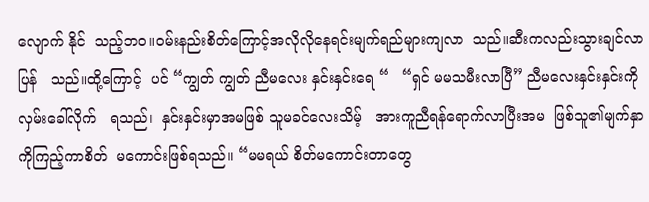လျောက် နိုင်  သည့်ဘဝ။ဝမ်းနည်းစိတ်ကြောင့်အလိုလိုနေရင်းမျက်ရည်များကျလာ  သည်။ဆီးကလည်းသွားချင်လာပြန်   သည်။ထို့ကြောင့်  ပင် “ကျွတ် ကျွတ် ညီမလေး နှင်းနှင်းရေ “   “ရှင် မမသမီးလာပြီ” ညီမလေးနှင်းနှင်းကိုလှမ်းခေါ်လိုက်   ရသည်၊  နှင်းနှင်းမှာအမဖြစ် သူမခင်လေးသိမ့်   အားကူညီရန်ရောက်လာပြီးအမ  ဖြစ်သူ၏မျက်နှာကိုကြည့်ကာစိတ်  မကောင်းဖြစ်ရသည်။ “မမရယ် စိတ်မကောင်းတာတွေ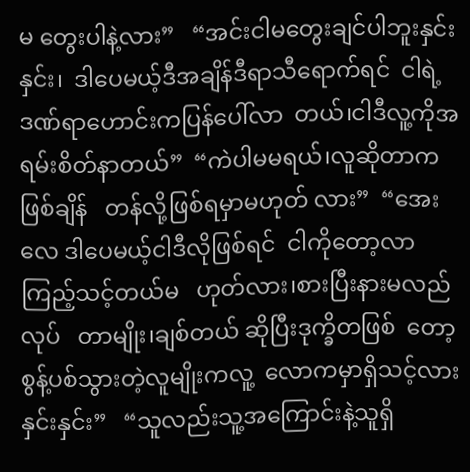မ တွေးပါနဲ့လား”   “အင်းငါမတွေးချင်ပါဘူးနှင်းနှင်း၊  ဒါပေမယ့်ဒီအချိန်ဒီရာသီရောက်ရင်  ငါရဲ့ ဒဏ်ရာဟောင်းကပြန်ပေါ်လာ  တယ်၊ငါဒီလူ့ကိုအရမ်းစိတ်နာတယ်”  “ကဲပါမမရယ်၊လူဆိုတာကဖြစ်ချိန်   တန်လို့ဖြစ်ရမှာမဟုတ် လား”  “အေးလေ ဒါပေမယ့်ငါဒီလိုဖြစ်ရင်  ငါကိုတော့လာကြည့်သင့်တယ်မ   ဟုတ်လား၊စားပြီးနားမလည်လုပ်   တာမျိုး၊ချစ်တယ် ဆိုပြီးဒုက္ခိတဖြစ်  တော့စွန့်ပစ်သွားတဲ့လူမျိုးကလူ့  လောကမှာရှိသင့်လားနှင်းနှင်း”   “သူလည်းသူ့အကြောင်းနဲ့သူရှိ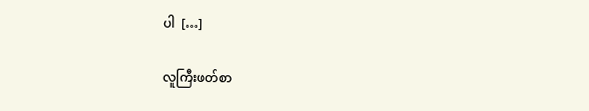ပါ  […]

လူကြီးဖတ်စာ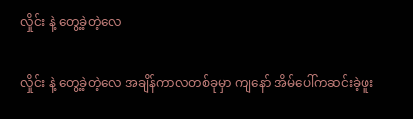လှိုင်း နဲ့ တွေ့ခဲ့တဲ့လေ

လှိုင်း နဲ့ တွေ့ခဲ့တဲ့လေ အချိန်ကာလတစ်ခုမှာ ကျနော် အိမ်ပေါ်ကဆင်းခဲ့ဖူး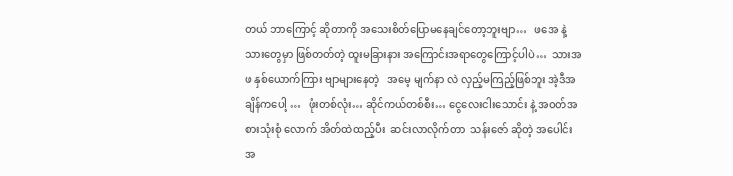တယ် ဘာကြောင့် ဆိုတာကို အသေးစိတ်ပြောမနေချင်တော့ဘူးဗျာ…   ဖအေ နဲ့  သားတွေမှာ ဖြစ်တတ်တဲ့ ထူးမခြားနား အကြောင်းအရာတွေကြောင့်ပါပဲ…  သားအဖ နှစ်ယောက်ကြား ဗျာများနေတဲ့   အမေ့ မျက်နာ လဲ လှည့်မကြည့်ဖြစ်ဘူး အဲ့ဒီအချိန်ကပေါ့ …   ဖုံးတစ်လုံး… ဆိုင်ကယ်တစ်စီး… ငွေလေးငါးသောင်း နဲ့ အဝတ်အစားသုံးစုံ လောက် အိတ်ထဲထည့်ပီး  ဆင်းလာလိုက်တာ  သန်းဇော် ဆိုတဲ့ အပေါင်းအ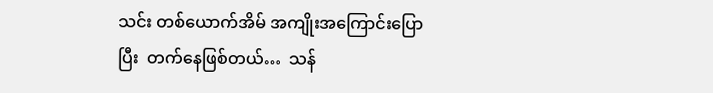သင်း တစ်ယောက်အိမ် အကျိုးအကြောင်းပြောပြီး  တက်နေဖြစ်တယ်…  သန်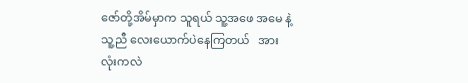ဇော်တို့အိမ်မှာက သူရယ် သူ့အဖေ အမေ နဲ့ သူ့ညီ လေးယောက်ပဲနေကြတယ်   အားလုံးကလဲ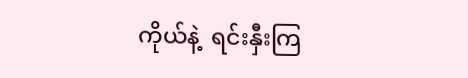ကိုယ်နဲ့  ရင်းနှီးကြ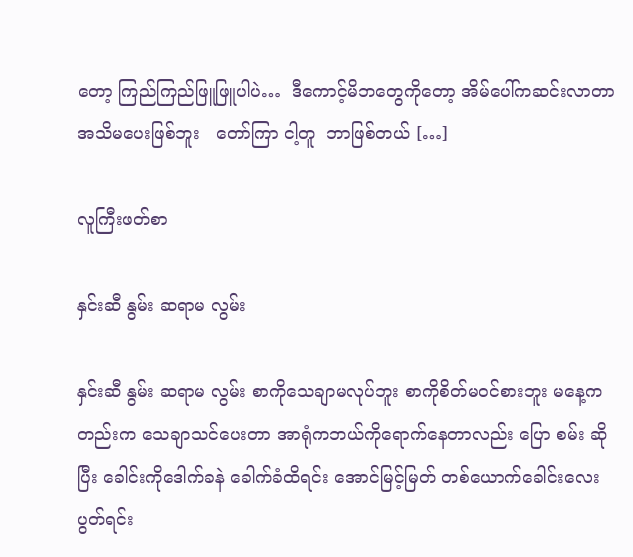တော့ ကြည်ကြည်ဖြူဖြူပါပဲ…  ဒီကောင့်မိဘတွေကိုတော့ အိမ်ပေါ်ကဆင်းလာတာ အသိမပေးဖြစ်ဘူး   တော်ကြာ ငါ့တူ  ဘာဖြစ်တယ် […]

လူကြီးဖတ်စာ

နှင်းဆီ နွမ်း ဆရာမ လွမ်း

နှင်းဆီ နွမ်း ဆရာမ လွမ်း စာကိုသေချာမလုပ်ဘူး စာကိုစိတ်မဝင်စားဘူး မနေ့ကတည်းက သေချာသင်ပေးတာ အာရုံကဘယ်ကိုရောက်နေတာလည်း ပြော စမ်း ဆိုပြီး ခေါင်းကိုဒေါက်ခနဲ ခေါက်ခံထိရင်း အောင်မြင့်မြတ် တစ်ယောက်ခေါင်းလေးပွတ်ရင်း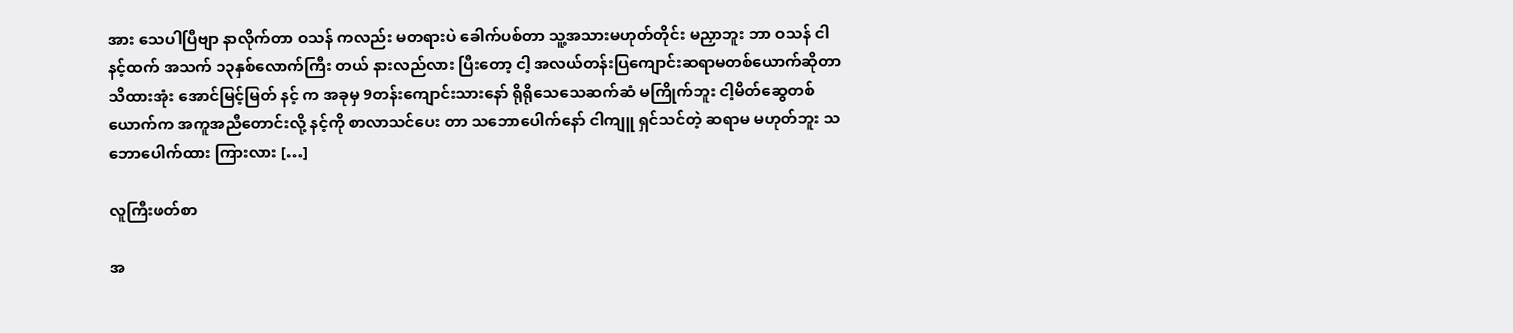အား သေပါပြီဗျာ နာလိုက်တာ ဝသန် ကလည်း မတရားပဲ ခေါက်ပစ်တာ သူ့အသားမဟုတ်တိုင်း မညှာဘူး ဘာ ဝသန် ငါ နင့်ထက် အသက် ၁၃နှစ်လောက်ကြီး တယ် နားလည်လား ပြီးတော့ ငါ့ အလယ်တန်းပြကျောင်းဆရာမတစ်ယောက်ဆိုတာ သိထားအုံး အောင်မြင့်မြတ် နင့် က အခုမှ 9တန်းကျောင်းသားနော် ရိုရိုသေသေဆက်ဆံ မကြိုက်ဘူး ငါ့မိတ်ဆွေတစ်ယောက်က အကူအညီတောင်းလို့ နင့်ကို စာလာသင်ပေး တာ သဘောပေါက်နော် ငါကျူ ရှင်သင်တဲ့ ဆရာမ မဟုတ်ဘူး သဘောပေါက်ထား ကြားလား […]

လူကြီးဖတ်စာ

အ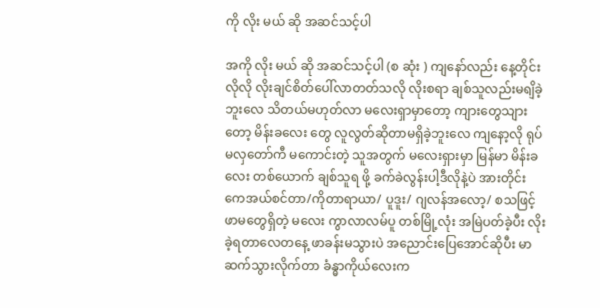ကို လိုး မယ် ဆို အဆင်သင့်ပါ

အကို လိုး မယ် ဆို အဆင်သင့်ပါ (စ ဆုံး ) ကျနော်လည်း နေ့တိုင်းလိုလို လိုးချင်စိတ်ပေါ်လာတတ်သလို လိုးစရာ ချစ်သူလည်းမရျိခဲ့ဘူးလေ သိတယ်မဟုတ်လာ မလေးရှာမှာတော့ ကျားတွေသျားတော့ မိန်းခလေး တွေ လူလွတ်ဆိုတာမရှိခဲ့ဘူးလေ ကျနော့လို ရုပ်မလှတော်ကီ မကောင်းတဲ့ သူအတွက် မလေးရှားမှာ မြန်မာ မိန်းခလေး တစ်ယောက် ချစ်သူရ ဖို့ ခက်ခဲလွန်းပါ့ဒီလိုနဲ့ပဲ အားတိုင်း ကေအယ်စင်တာ/ကိုတာရာယာ/ ပူဒူး/ ဂျလန်အလော့/ စသဖြင့် ဖာမတွေရှိတဲ့ မလေး ကွာလာလမ်ပူ တစ်မြို့လုံး အမြဲပတ်ခဲ့ပီး လိုးခဲ့ရတာလေတနေ့ ဖာခန်းမသွားပဲ အညောင်းပြေအောင်ဆိုပီး မာဆက်သွားလိုက်တာ ခံန္ဓာကိုယ်လေးက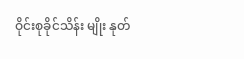ဝိုင်းစုခိုင်သိန်း မျိုး နုတ်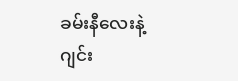ခမ်းနီလေးနဲ့ ဂျင်း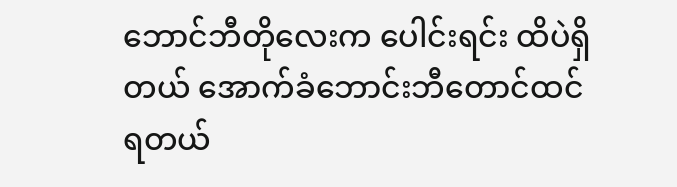ဘောင်ဘီတိုလေးက ပေါင်းရင်း ထိပဲရှိတယ် အောက်ခံဘောင်းဘီတောင်ထင်ရတယ်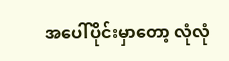အပေါ်ပိုင်းမှာတော့ လုံလုံ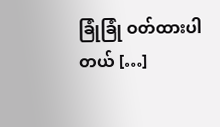ခြုံခြုံ ဝတ်ထားပါတယ် […]